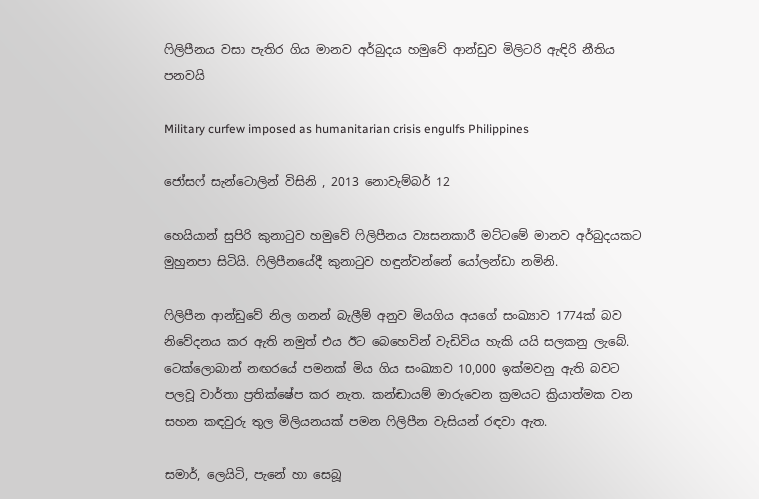ෆිලිපීනය වසා පැතිර ගිය මානව අර්බුදය හමුවේ ආන්ඩුව මිලිටරි ඇඳිරි නීතිය පනවයි

Military curfew imposed as humanitarian crisis engulfs Philippines

ජෝසෆ් සැන්ටොලින් විසිනි , 2013 නොවැම්බර් 12

හෙයියාන් සුපිරි කුනාටුව හමුවේ ෆිලිපීනය ව්‍යසනකාරී මට්ටමේ මානව අර්බුදයකට මුහුනපා සිටියි. ෆිලිපීනයේදී කුනාටුව හඳුන්වන්නේ යෝලන්ඩා නමිනි.

ෆිලිපීන ආන්ඩුවේ නිල ගනන් බැලීම් අනුව මියගිය අයගේ සංඛ්‍යාව 1774ක් බව නිවේදනය කර ඇති නමුත් එය ඊට බෙහෙවින් වැඩිවිය හැකි යයි සලකනු ලැබේ. ටෙක්ලොබාන් නඟරයේ පමනක් මිය ගිය සංඛ්‍යාව 10,000 ඉක්මවනු ඇති බවට පලවූ වාර්තා ප්‍රතික්ෂේප කර නැත. කන්ඬායම් මාරුවෙන ක්‍රමයට ක්‍රියාත්මක වන සහන කඳවුරු තුල මිලියනයක් පමන ෆිලිපීන වැසියන් රඳවා ඇත.

සමාර්, ලෙයිටි, පැනේ හා සෙබූ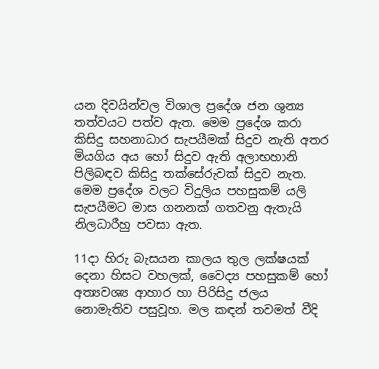යන දිවයින්වල විශාල ප්‍රදේශ ජන ශුන්‍ය තත්වයට පත්ව ඇත. මෙම ප්‍රදේශ කරා කිසිදු සහනාධාර සැපයීමක් සිදුව නැති අතර මියගිය අය හෝ සිදුව ඇති අලාභහානි පිලිබඳව කිසිදු තක්සේරුවක් සිදුව නැත. මෙම ප්‍රදේශ වලට විදුලිය පහසුකම් යලි සැපයීමට මාස ගනනක් ගතවනු ඇතැයි නිලධාරීහු පවසා ඇත.

11දා හිරු බැසයන කාලය තුල ලක්ෂයක් දෙනා හිසට වහලක්, වෛද්‍ය පහසුකම් හෝ අත්‍යවශ්‍ය ආහාර හා පිරිසිදු ජලය නොමැතිව පසුවූහ. මල කඳන් තවමත් වීදි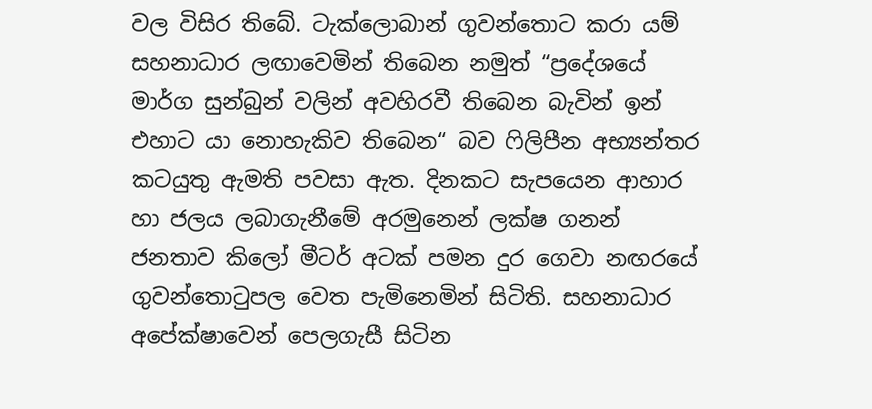වල විසිර තිබේ. ටැක්ලොබාන් ගුවන්තොට කරා යම් සහනාධාර ලඟාවෙමින් තිබෙන නමුත් “ප්‍රදේශයේ මාර්ග සුන්බුන් වලින් අවහිරවී තිබෙන බැවින් ඉන් එහාට යා නොහැකිව තිබෙන“ බව ෆිලිපීන අභ්‍යන්තර කටයුතු ඇමති පවසා ඇත. දිනකට සැපයෙන ආහාර හා ජලය ලබාගැනීමේ අරමුනෙන් ලක්ෂ ගනන් ජනතාව කිලෝ මීටර් අටක් පමන දුර ගෙවා නඟරයේ ගුවන්තොටුපල වෙත පැමිනෙමින් සිටිති. සහනාධාර අපේක්ෂාවෙන් පෙලගැසී සිටින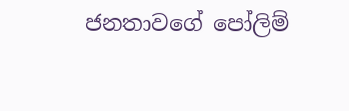ජනතාවගේ පෝලිම්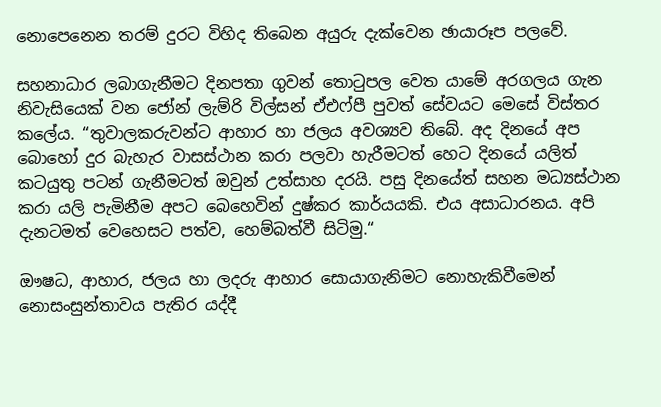නොපෙනෙන තරම් දුරට විහිද තිබෙන අයුරු දැක්වෙන ඡායාරූප පලවේ.

සහනාධාර ලබාගැනීමට දිනපතා ගුවන් තොටුපල වෙත යාමේ අරගලය ගැන නිවැසියෙක් වන ජෝන් ලැම්රි විල්සන් ඒඑෆ්පී පුවත් සේවයට මෙසේ විස්තර කලේය. “තුවාලකරුවන්ට ආහාර හා ජලය අවශ්‍යව තිබේ. අද දිනයේ අප බොහෝ දුර බැහැර වාසස්ථාන කරා පලවා හැරීමටත් හෙට දිනයේ යලිත් කටයුතු පටන් ගැනීමටත් ඔවුන් උත්සාහ දරයි. පසු දිනයේත් සහන මධ්‍යස්ථාන කරා යලි පැමිනීම අපට බෙහෙවින් දුෂ්කර කාර්යයකි. එය අසාධාරනය. අපි දැනටමත් වෙහෙසට පත්ව, හෙම්බත්වී සිටිමු.“

ඖෂධ, ආහාර, ජලය හා ලදරු ආහාර සොයාගැනිමට නොහැකිවීමෙන් නොසංසුන්තාවය පැතිර යද්දී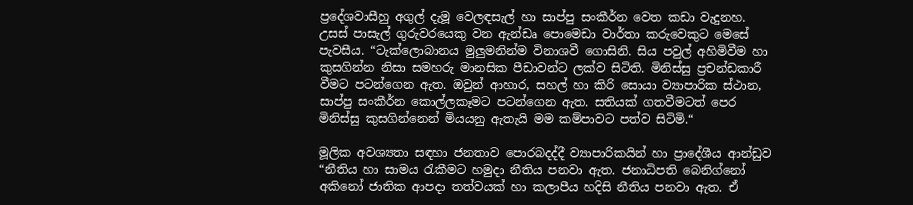ප්‍රදේශවාසීහු අගුල් දැමූ වෙලඳසැල් හා සාප්පු සංකීර්න වෙත කඩා වැදුනහ. උසස් පාසැල් ගුරුවරයෙකු වන ඇන්ඩෘ පොමෙඩා වාර්තා කරුවෙකුට මෙසේ පැවසීය. “ටැක්ලොබානය මුලුමනින්ම විනාශවී ගොසිනි. සිය පවුල් අහිමිවීම හා කුසගින්න නිසා සමහරු මානසික පීඩාවන්ට ලක්ව සිටිති. මිනිස්සු ප්‍රචන්ඩකාරී වීමට පටන්ගෙන ඇත. ඔවුන් ආහාර, සහල් හා කිරි සොයා ව්‍යාපාරික ස්ථාන, සාප්පු සංකීර්න කොල්ලකෑමට පටන්ගෙන ඇත. සතියක් ගතවීමටත් පෙර මිනිස්සු කුසගින්නෙන් මියයනු ඇතැයි මම කම්පාවට පත්ව සිටිමි.“

මූලික අවශ්‍යතා සඳහා ජනතාව පොරබදද්දී ව්‍යාපාරිකයින් හා ප්‍රාදේශීය ආන්ඩුව “නීතිය හා සාමය රැකීමට හමුදා නීතිය පනවා ඇත. ජනාධිපති බෙනිග්නෝ අකිනෝ ජාතික ආපදා තත්වයක් හා කලාපීය හදිසි නීතිය පනවා ඇත. ඒ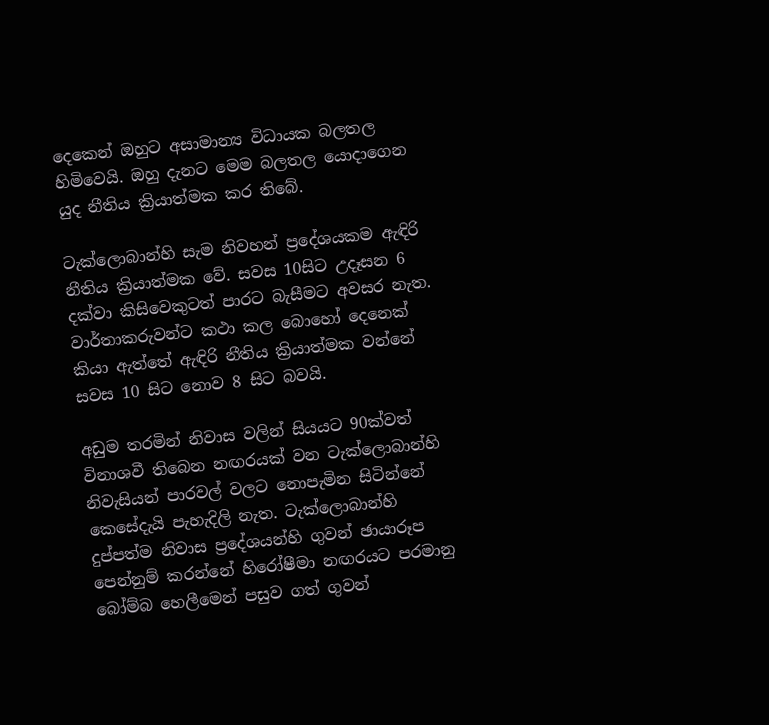දෙකෙන් ඔහුට අසාමාන්‍ය විධායක බලතල හිමිවෙයි. ඔහු දැනට මෙම බලතල යොදාගෙන යුද නීතිය ක්‍රියාත්මක කර තිබේ.

ටැක්ලොබාන්හි සැම නිවහන් ප්‍රදේශයකම ඇඳිරි නීතිය ක්‍රියාත්මක වේ. සවස 10සිට උදෑසන 6 දක්වා කිසිවෙකුටත් පාරට බැසීමට අවසර නැත. වාර්තාකරුවන්ට කථා කල බොහෝ දෙනෙක් කියා ඇත්තේ ඇඳිරි නීතිය ක්‍රියාත්මක වන්නේ සවස 10 සිට නොව 8 සිට බවයි.

අඩුම තරමින් නිවාස වලින් සියයට 90ක්වත් විනාශවී තිබෙන නඟරයක් වන ටැක්ලොබාන්හි නිවැසියන් පාරවල් වලට නොපැමින සිටින්නේ කෙසේදැයි පැහැදිලි නැත. ටැක්ලොබාන්හි දුප්පත්ම නිවාස ප්‍රදේශයන්හි ගුවන් ඡායාරූප පෙන්නුම් කරන්නේ හිරෝෂීමා නඟරයට පරමානු බෝම්බ හෙලීමෙන් පසුව ගත් ගුවන්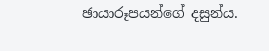ඡායාරූපයන්ගේ දසුන්ය.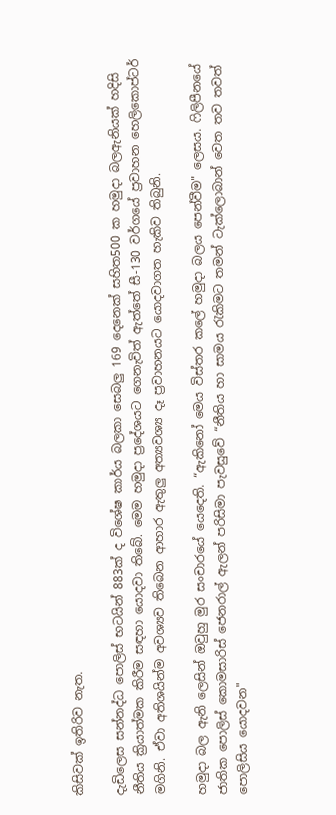කිසිවක් ඉතිරිව නැත.

දැඩිලෙස සන්නද්ධ පොලිස් භටයින් 883ක් ද විශේෂ කාර්ය බලකා සෙබලු 169 දෙනෙක් සහිත500 ක හමුදා බලඇනියක් හදිසි නීතිය ක්‍රියාත්මක කිරීම සඳහා යොදවා තිබේ. මෙම හමුදා ප්‍රදේශයට ගෙනැවිත් ඇත්තේ සී-130 වර්ගයේ ප්‍රවාහන හෙලිකොප්ටර් මගිනි. ඒවා අතිශයින්ම අවශ්‍යව තිබෙන ආහාර ඇතුලු අත්‍යවශ්‍ය දෑ ප්‍රවාහනයට යොදවාගත හැකිව තිබුනි.

හමුදා බල ඇනි ලෙසින් ඔවුහු මුර සංචාරයේ යෙදෙති. “ඇකිනෝ මෙය විස්තර කලේ හමුදා බලය පෙන්වීම" ලෙසය. ෆිලිපීනයේ ජාතික පොලිස් කොමසාරිස් ජෙනරාල් ඇලන් පරිසිමා පැවසුවේ “නීතිය හා සාමය රැකිමට තමන් ටැක්ලොබාන් වෙත තව තවත් පොලිසිය යොදවන"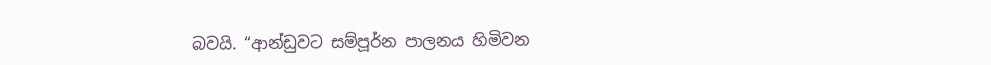බවයි. “ආන්ඩුවට සම්පූර්න පාලනය හිමිවන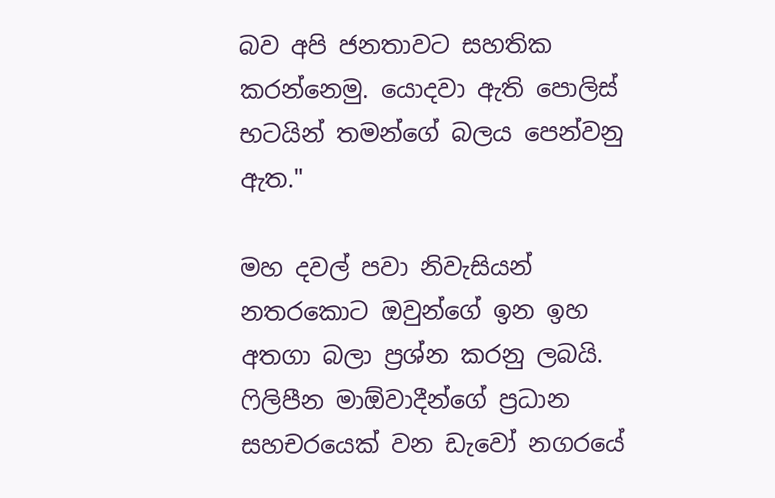බව අපි ජනතාවට සහතික කරන්නෙමු. යොදවා ඇති පොලිස් භටයින් තමන්ගේ බලය පෙන්වනු ඇත."

මහ දවල් පවා නිවැසියන් නතරකොට ඔවුන්ගේ ඉන ඉහ අතගා බලා ප්‍රශ්න කරනු ලබයි. ෆිලිපීන මාඕවාදීන්ගේ ප්‍රධාන සහචරයෙක් වන ඩැවෝ නගරයේ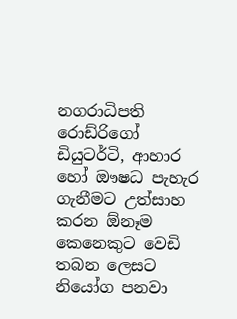නගරාධිපති රොඩ්රිගෝ ඩියුටර්ටි, ආහාර හෝ ඖෂධ පැහැර ගැනීමට උත්සාහ කරන ඕනෑම කෙනෙකුට වෙඩි තබන ලෙසට නියෝග පනවා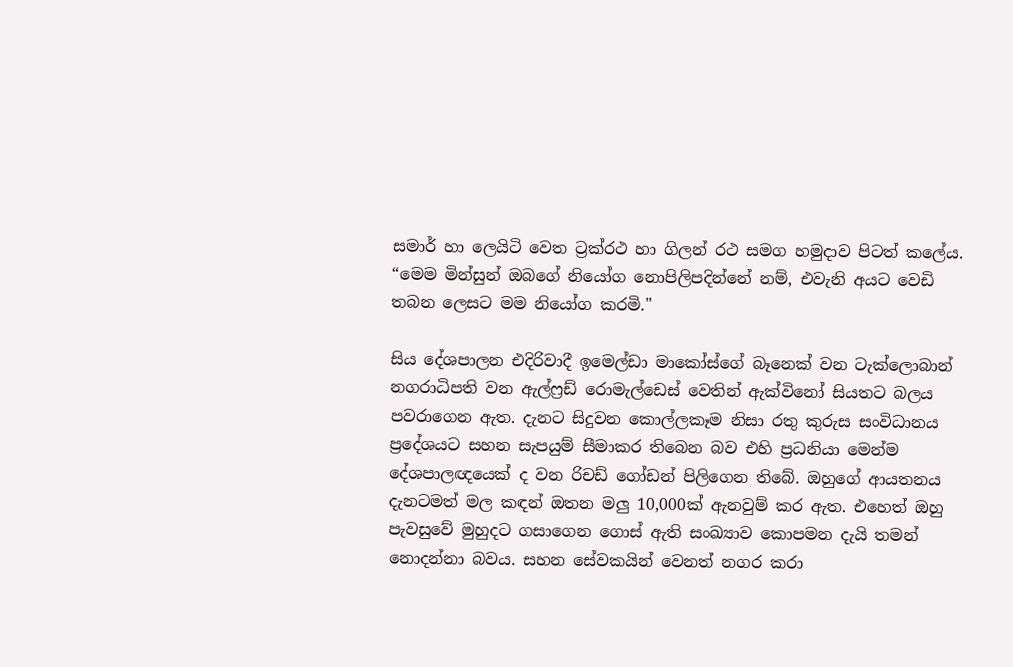සමාර් හා ලෙයිටි වෙත ට්‍රක්රථ හා ගිලන් රථ සමග හමුදාව පිටත් කලේය. “මෙම මින්සුන් ඔබගේ නියෝග නොපිලිපදින්නේ නම්, එවැනි අයට වෙඩි තබන ලෙසට මම නියෝග කරමි."

සිය දේශපාලන එදිරිවාදී ඉමෙල්ඩා මාකෝස්ගේ බෑනෙක් වන ටැක්ලොබාන් නගරාධිපති වන ඇල්ෆ්‍රඩ් රොමැල්ඩෙස් වෙතින් ඇක්විනෝ සියතට බලය පවරාගෙන ඇත. දැනට සිදුවන කොල්ලකෑම නිසා රතු කුරුස සංවිධානය ප්‍රදේශයට සහන සැපයුම් සීමාකර තිබෙන බව එහි ප්‍රධනියා මෙන්ම දේශපාලඥයෙක් ද වන රිචඩ් ගෝඩන් පිලිගෙන තිබේ. ඔහුගේ ආයතනය දැනටමත් මල කඳන් ඔතන මලු 10,000ක් ඇනවුම් කර ඇත. එහෙත් ඔහු පැවසුවේ මුහුදට ගසාගෙන ගොස් ඇති සංඛ්‍යාව කොපමන දැයි තමන් නොදන්නා බවය. සහන සේවකයින් වෙනත් නගර කරා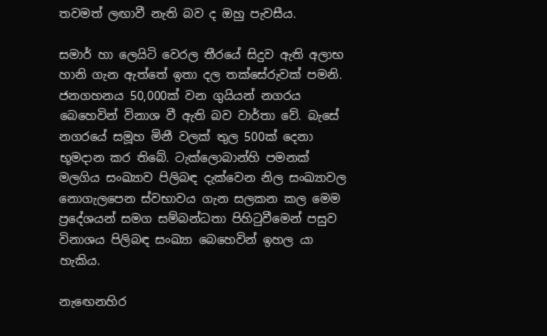තවමත් ලඟාවී නැති බව ද ඔහු පැවසීය.

සමාර් හා ලෙයිටි වෙරල තීරයේ සිදුව ඇති අලාභ හානි ගැන ඇත්තේ ඉතා දල තක්සේරුවක් පමනි. ජනගහනය 50,000ක් වන ගුයියන් නගරය බෙහෙවින් විනාශ වී ඇති බව වාර්තා වේ. බැසේ නගරයේ සමූහ මිනී වලක් තුල 500ක් දෙනා භූමදාන කර තිබේ. ටැක්ලොබාන්හි පමනක් මලගිය සංඛ්‍යාව පිලිබඳ දැක්වෙන නිල සංඛ්‍යාවල නොගැලපෙන ස්වභාවය ගැන සලකන කල මෙම ප්‍රදේශයන් සමග සම්බන්ධතා පිහිටුවීමෙන් පසුව විනාශය පිලිබඳ සංඛ්‍යා බෙහෙවින් ඉහල යා හැකිය.

නැඟෙනහිර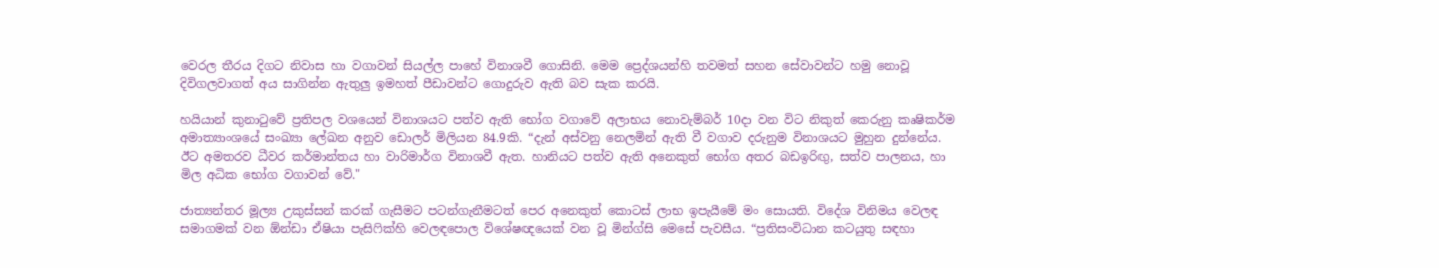වෙරල තීරය දිගට නිවාස හා වගාවන් සියල්ල පාහේ විනාශවී ගොසිනි. මෙම ප්‍රෙද්ශයන්හි තවමත් සහන සේවාවන්ට හමු නොවූ දිවිගලවාගත් අය සාගින්න ඇතුලු ඉමහත් පීඩාවන්ට ගොදුරුව ඇති බව සැක කරයි.

හයියාන් කුනාටුවේ ප්‍රතිපල වශයෙන් විනාශයට පත්ව ඇති භෝග වගාවේ අලාභය නොවැම්බර් 10දා වන විට නිකුත් කෙරුනු කෘෂිකර්ම අමාත්‍යාංශයේ සංඛ්‍යා ලේඛන අනුව ඩොලර් මිලියන 84.9කි. “දැන් අස්වනු නෙලමින් ඇති වී වගාව දරුනුම විනාශයට මුහුන දුන්නේය. ඊට අමතරව ධීවර කර්මාන්තය හා වාරිමාර්ග විනාශවී ඇත. හානියට පත්ව ඇති අනෙකුත් භෝග අතර බඩඉරිඟු, සත්ව පාලනය, හා මිල අධික භෝග වගාවන් වේ."

ජාත්‍යන්තර මූල්‍ය උකුස්සන් කරක් ගැසීමට පටන්ගැනීමටත් පෙර අනෙකුත් කොටස් ලාභ ඉපැයීමේ මං සොයති. විදේශ විනිමය වෙලඳ සමාගමක් වන ඕන්ඩා ඒෂියා පැසිෆික්හි වෙලඳපොල විශේෂඥයෙක් වන වූ මින්ග්සි මෙසේ පැවසීය. “ප්‍රතිසංවිධාන කටයුතු සඳහා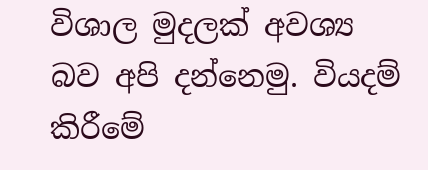විශාල මුදලක් අවශ්‍ය බව අපි දන්නෙමු. වියදම් කිරීමේ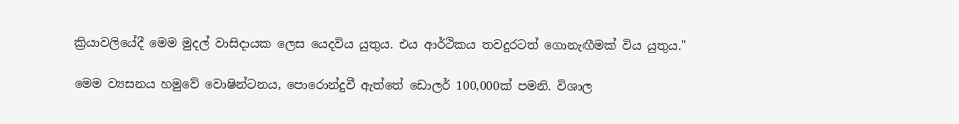ක්‍රියාවලියේදී මෙම මුදල් වාසිදායක ලෙස යෙදවිය යුතුය. එය ආර්ථිකය තවදුරටත් ගොනැඟීමක් විය යුතුය."

මෙම ව්‍යසනය හමුවේ වොෂින්ටනය, පොරොන්දුවී ඇත්තේ ඩොලර් 100,000ක් පමනි. විශාල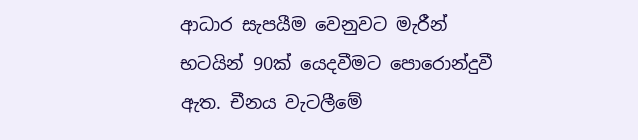ආධාර සැපයීම වෙනුවට මැරීන් භටයින් 90ක් යෙදවීමට පොරොන්දුවී ඇත. චීනය වැටලීමේ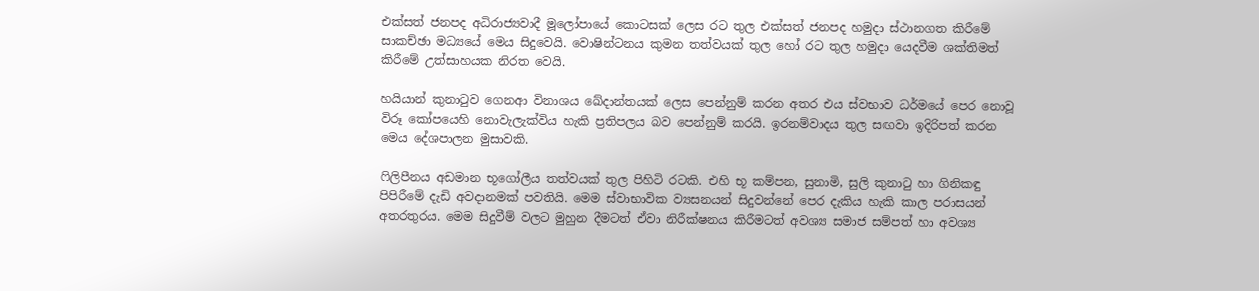එක්සත් ජනපද අධිරාජ්‍යවාදී මූලෝපායේ කොටසක් ලෙස රට තුල එක්සත් ජනපද හමුදා ස්ථානගත කිරීමේ සාකච්ඡා මධ්‍යයේ මෙය සිදුවෙයි. වොෂින්ටනය කුමන තත්වයක් තුල හෝ රට තුල හමුදා යෙදවීම ශක්තිමත් කිරීමේ උත්සාහයක නිරත වෙයි.

හයියාන් කුනාටුව ගෙනආ විනාශය ඛේදාන්තයක් ලෙස පෙන්නුම් කරන අතර එය ස්වභාව ධර්මයේ පෙර නොවූ විරූ කෝපයෙහි නොවැලැක්විය හැකි ප්‍රතිපලය බව පෙන්නුම් කරයි. ඉරනම්වාදය තුල සඟවා ඉදිරිපත් කරන මෙය දේශපාලන මුසාවකි.

ෆිලිපීනය අඩමාන භූගෝලීය තත්වයක් තුල පිහිටි රටකි. එහි භූ කම්පන, සුනාමි, සුලි කුනාටු හා ගිනිකඳු පිපිරීමේ දැඩි අවදානමක් පවතියි. මෙම ස්වාභාවික ව්‍යසනයන් සිදුවන්නේ පෙර දැකිය හැකි කාල පරාසයන් අතරතුරය. මෙම සිදුවීම් වලට මුහුන දීමටත් ඒවා නිරීක්ෂනය කිරීමටත් අවශ්‍ය සමාජ සම්පත් හා අවශ්‍ය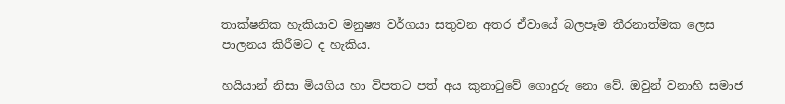තාක්ෂනික හැකියාව මනුෂ්‍ය වර්ගයා සතුවන අතර ඒවායේ බලපෑම තීරනාත්මක ලෙස පාලනය කිරීමට ද හැකිය.

හයියාන් නිසා මියගිය හා විපතට පත් අය කුනාටුවේ ගොදුරු නො වේ. ඔවුන් වනාහි සමාජ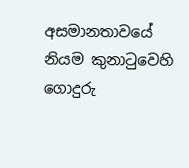අසමානතාවයේ නියම කුනාටුවෙහි ගොදුරු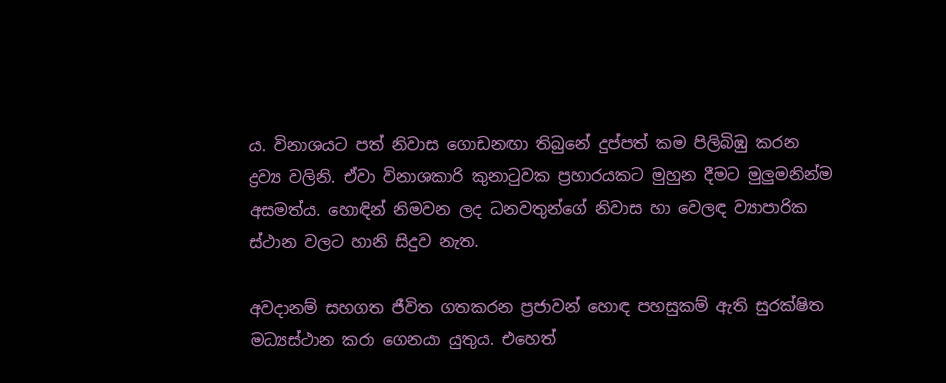ය. විනාශයට පත් නිවාස ගොඩනඟා තිබුනේ දුප්පත් කම පිලිබිඹු කරන ද්‍රව්‍ය වලිනි. ඒවා විනාශකාරි කුනාටුවක ප්‍රහාරයකට මුහුන දීමට මුලුමනින්ම අසමත්ය. හොඳින් නිමවන ලද ධනවතුන්ගේ නිවාස හා වෙලඳ ව්‍යාපාරික ස්ථාන වලට හානි සිදුව නැත.

අවදානම් සහගත ජීවිත ගතකරන ප්‍රජාවන් හොඳ පහසුකම් ඇති සුරක්ෂිත මධ්‍යස්ථාන කරා ගෙනයා යුතුය. එහෙත්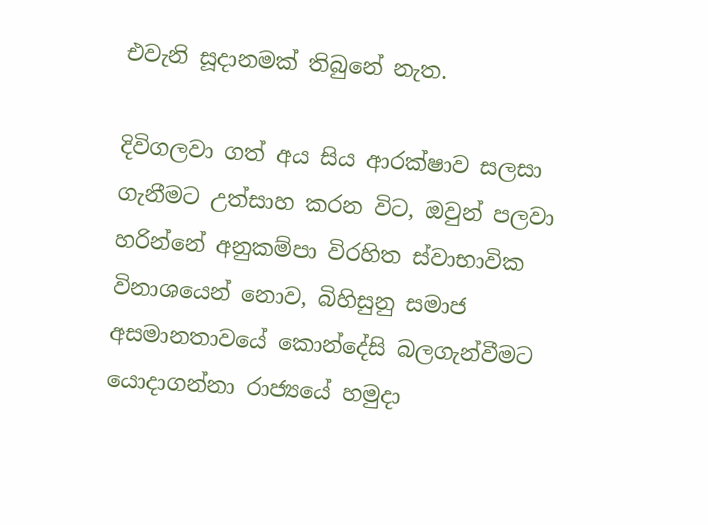එවැනි සූදානමක් තිබුනේ නැත.

දිවිගලවා ගත් අය සිය ආරක්ෂාව සලසා ගැනීමට උත්සාහ කරන විට, ඔවුන් පලවා හරින්නේ අනුකම්පා විරහිත ස්වාභාවික විනාශයෙන් නොව, බිහිසුනු සමාජ අසමානතාවයේ කොන්දේසි බලගැන්වීමට යොදාගන්නා රාජ්‍යයේ හමුදා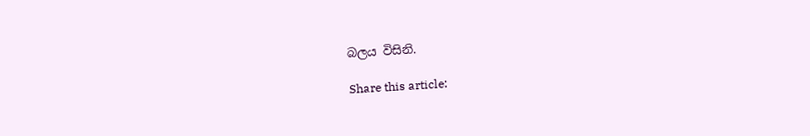බලය විසිනි.

Share this article: